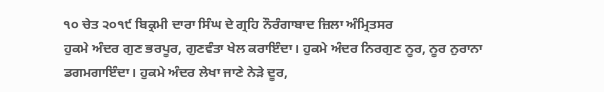੧੦ ਚੇਤ ੨੦੧੯ ਬਿਕ੍ਰਮੀ ਦਾਰਾ ਸਿੰਘ ਦੇ ਗ੍ਰਹਿ ਨੌਰੰਗਾਬਾਦ ਜ਼ਿਲਾ ਅੰਮ੍ਰਿਤਸਰ
ਹੁਕਮੇ ਅੰਦਰ ਗੁਣ ਭਰਪੂਰ, ਗੁਣਵੰਤਾ ਖੇਲ ਕਰਾਇੰਦਾ। ਹੁਕਮੇ ਅੰਦਰ ਨਿਰਗੁਣ ਨੂਰ, ਨੂਰ ਨੁਰਾਨਾ ਡਗਮਗਾਇੰਦਾ। ਹੁਕਮੇ ਅੰਦਰ ਲੇਖਾ ਜਾਣੇ ਨੇੜੇ ਦੂਰ,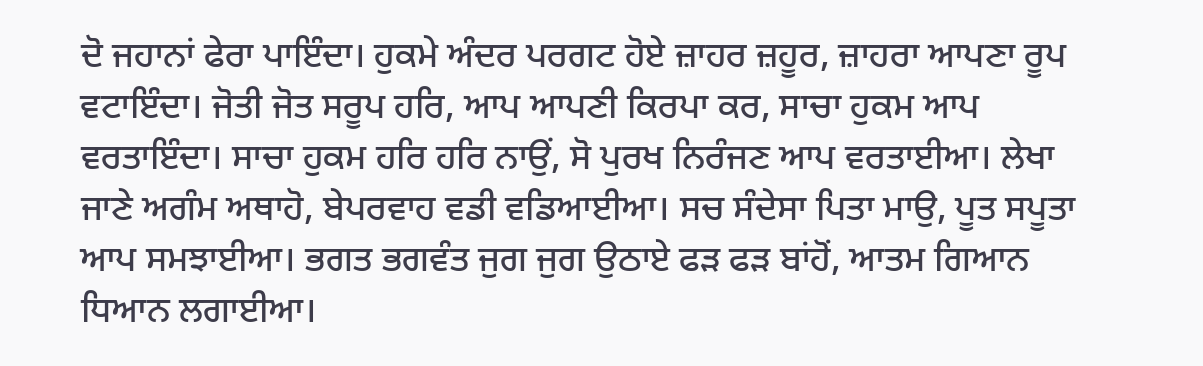ਦੋ ਜਹਾਨਾਂ ਫੇਰਾ ਪਾਇੰਦਾ। ਹੁਕਮੇ ਅੰਦਰ ਪਰਗਟ ਹੋਏ ਜ਼ਾਹਰ ਜ਼ਹੂਰ, ਜ਼ਾਹਰਾ ਆਪਣਾ ਰੂਪ ਵਟਾਇੰਦਾ। ਜੋਤੀ ਜੋਤ ਸਰੂਪ ਹਰਿ, ਆਪ ਆਪਣੀ ਕਿਰਪਾ ਕਰ, ਸਾਚਾ ਹੁਕਮ ਆਪ ਵਰਤਾਇੰਦਾ। ਸਾਚਾ ਹੁਕਮ ਹਰਿ ਹਰਿ ਨਾਉਂ, ਸੋ ਪੁਰਖ ਨਿਰੰਜਣ ਆਪ ਵਰਤਾਈਆ। ਲੇਖਾ ਜਾਣੇ ਅਗੰਮ ਅਥਾਹੋ, ਬੇਪਰਵਾਹ ਵਡੀ ਵਡਿਆਈਆ। ਸਚ ਸੰਦੇਸਾ ਪਿਤਾ ਮਾਉ, ਪੂਤ ਸਪੂਤਾ ਆਪ ਸਮਝਾਈਆ। ਭਗਤ ਭਗਵੰਤ ਜੁਗ ਜੁਗ ਉਠਾਏ ਫੜ ਫੜ ਬਾਂਹੋਂ, ਆਤਮ ਗਿਆਨ ਧਿਆਨ ਲਗਾਈਆ।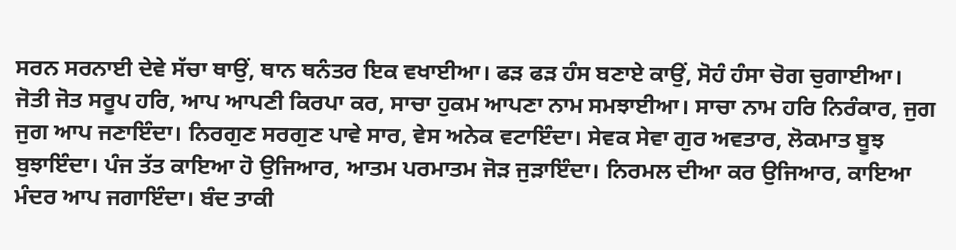ਸਰਨ ਸਰਨਾਈ ਦੇਵੇ ਸੱਚਾ ਥਾਉਂ, ਥਾਨ ਥਨੰਤਰ ਇਕ ਵਖਾਈਆ। ਫੜ ਫੜ ਹੰਸ ਬਣਾਏ ਕਾਉਂ, ਸੋਹੰ ਹੰਸਾ ਚੋਗ ਚੁਗਾਈਆ। ਜੋਤੀ ਜੋਤ ਸਰੂਪ ਹਰਿ, ਆਪ ਆਪਣੀ ਕਿਰਪਾ ਕਰ, ਸਾਚਾ ਹੁਕਮ ਆਪਣਾ ਨਾਮ ਸਮਝਾਈਆ। ਸਾਚਾ ਨਾਮ ਹਰਿ ਨਿਰੰਕਾਰ, ਜੁਗ ਜੁਗ ਆਪ ਜਣਾਇੰਦਾ। ਨਿਰਗੁਣ ਸਰਗੁਣ ਪਾਵੇ ਸਾਰ, ਵੇਸ ਅਨੇਕ ਵਟਾਇੰਦਾ। ਸੇਵਕ ਸੇਵਾ ਗੁਰ ਅਵਤਾਰ, ਲੋਕਮਾਤ ਬੂਝ ਬੁਝਾਇੰਦਾ। ਪੰਜ ਤੱਤ ਕਾਇਆ ਹੋ ਉਜਿਆਰ, ਆਤਮ ਪਰਮਾਤਮ ਜੋੜ ਜੁੜਾਇੰਦਾ। ਨਿਰਮਲ ਦੀਆ ਕਰ ਉਜਿਆਰ, ਕਾਇਆ ਮੰਦਰ ਆਪ ਜਗਾਇੰਦਾ। ਬੰਦ ਤਾਕੀ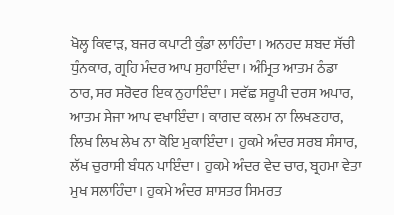ਖੋਲ੍ਹ ਕਿਵਾੜ, ਬਜਰ ਕਪਾਟੀ ਕੁੰਡਾ ਲਾਹਿੰਦਾ। ਅਨਹਦ ਸ਼ਬਦ ਸੱਚੀ ਧੁੰਨਕਾਰ, ਗ੍ਰਹਿ ਮੰਦਰ ਆਪ ਸੁਹਾਇੰਦਾ। ਅੰਮ੍ਰਿਤ ਆਤਮ ਠੰਡਾ ਠਾਰ, ਸਰ ਸਰੋਵਰ ਇਕ ਨੁਹਾਇੰਦਾ। ਸਵੱਛ ਸਰੂਪੀ ਦਰਸ ਅਪਾਰ, ਆਤਮ ਸੇਜਾ ਆਪ ਵਖਾਇੰਦਾ। ਕਾਗਦ ਕਲਮ ਨਾ ਲਿਖਣਹਾਰ, ਲਿਖ ਲਿਖ ਲੇਖ ਨਾ ਕੋਇ ਮੁਕਾਇੰਦਾ। ਹੁਕਮੇ ਅੰਦਰ ਸਰਬ ਸੰਸਾਰ, ਲੱਖ ਚੁਰਾਸੀ ਬੰਧਨ ਪਾਇੰਦਾ। ਹੁਕਮੇ ਅੰਦਰ ਵੇਦ ਚਾਰ, ਬ੍ਰਹਮਾ ਵੇਤਾ ਮੁਖ ਸਲਾਹਿੰਦਾ। ਹੁਕਮੇ ਅੰਦਰ ਸ਼ਾਸਤਰ ਸਿਮਰਤ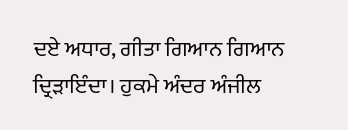ਦਏ ਅਧਾਰ, ਗੀਤਾ ਗਿਆਨ ਗਿਆਨ ਦ੍ਰਿੜਾਇੰਦਾ। ਹੁਕਮੇ ਅੰਦਰ ਅੰਜੀਲ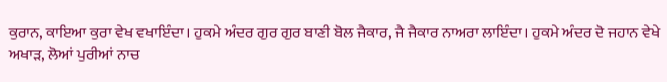ਕੁਰਾਨ, ਕਾਇਆ ਕੁਰਾ ਵੇਖ ਵਖਾਇੰਦਾ। ਹੁਕਮੇ ਅੰਦਰ ਗੁਰ ਗੁਰ ਬਾਣੀ ਬੋਲ ਜੈਕਾਰ, ਜੈ ਜੈਕਾਰ ਨਾਅਰਾ ਲਾਇੰਦਾ। ਹੁਕਮੇ ਅੰਦਰ ਦੋ ਜਹਾਨ ਵੇਖੇ ਅਖਾੜ, ਲੋਆਂ ਪੁਰੀਆਂ ਨਾਚ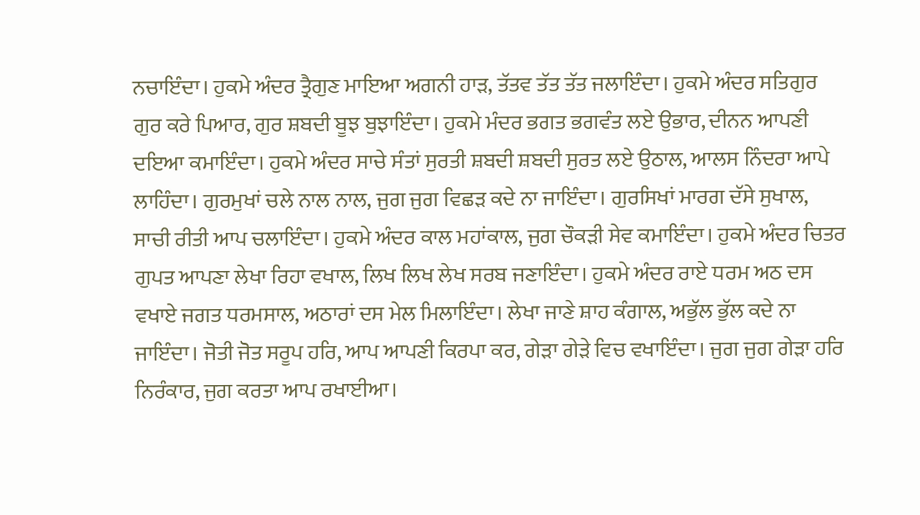ਨਚਾਇੰਦਾ। ਹੁਕਮੇ ਅੰਦਰ ਤ੍ਰੈਗੁਣ ਮਾਇਆ ਅਗਨੀ ਹਾੜ, ਤੱਤਵ ਤੱਤ ਤੱਤ ਜਲਾਇੰਦਾ। ਹੁਕਮੇ ਅੰਦਰ ਸਤਿਗੁਰ ਗੁਰ ਕਰੇ ਪਿਆਰ, ਗੁਰ ਸ਼ਬਦੀ ਬੂਝ ਬੁਝਾਇੰਦਾ। ਹੁਕਮੇ ਮੰਦਰ ਭਗਤ ਭਗਵੰਤ ਲਏ ਉਭਾਰ, ਦੀਨਨ ਆਪਣੀ ਦਇਆ ਕਮਾਇੰਦਾ। ਹੁਕਮੇ ਅੰਦਰ ਸਾਚੇ ਸੰਤਾਂ ਸੁਰਤੀ ਸ਼ਬਦੀ ਸ਼ਬਦੀ ਸੁਰਤ ਲਏ ਉਠਾਲ, ਆਲਸ ਨਿੰਦਰਾ ਆਪੇ ਲਾਹਿੰਦਾ। ਗੁਰਮੁਖਾਂ ਚਲੇ ਨਾਲ ਨਾਲ, ਜੁਗ ਜੁਗ ਵਿਛੜ ਕਦੇ ਨਾ ਜਾਇੰਦਾ। ਗੁਰਸਿਖਾਂ ਮਾਰਗ ਦੱਸੇ ਸੁਖਾਲ, ਸਾਚੀ ਰੀਤੀ ਆਪ ਚਲਾਇੰਦਾ। ਹੁਕਮੇ ਅੰਦਰ ਕਾਲ ਮਹਾਂਕਾਲ, ਜੁਗ ਚੌਕੜੀ ਸੇਵ ਕਮਾਇੰਦਾ। ਹੁਕਮੇ ਅੰਦਰ ਚਿਤਰ ਗੁਪਤ ਆਪਣਾ ਲੇਖਾ ਰਿਹਾ ਵਖਾਲ, ਲਿਖ ਲਿਖ ਲੇਖ ਸਰਬ ਜਣਾਇੰਦਾ। ਹੁਕਮੇ ਅੰਦਰ ਰਾਏ ਧਰਮ ਅਠ ਦਸ ਵਖਾਏ ਜਗਤ ਧਰਮਸਾਲ, ਅਠਾਰਾਂ ਦਸ ਮੇਲ ਮਿਲਾਇੰਦਾ। ਲੇਖਾ ਜਾਣੇ ਸ਼ਾਹ ਕੰਗਾਲ, ਅਭੁੱਲ ਭੁੱਲ ਕਦੇ ਨਾ ਜਾਇੰਦਾ। ਜੋਤੀ ਜੋਤ ਸਰੂਪ ਹਰਿ, ਆਪ ਆਪਣੀ ਕਿਰਪਾ ਕਰ, ਗੇੜਾ ਗੇੜੇ ਵਿਚ ਵਖਾਇੰਦਾ। ਜੁਗ ਜੁਗ ਗੇੜਾ ਹਰਿ ਨਿਰੰਕਾਰ, ਜੁਗ ਕਰਤਾ ਆਪ ਰਖਾਈਆ।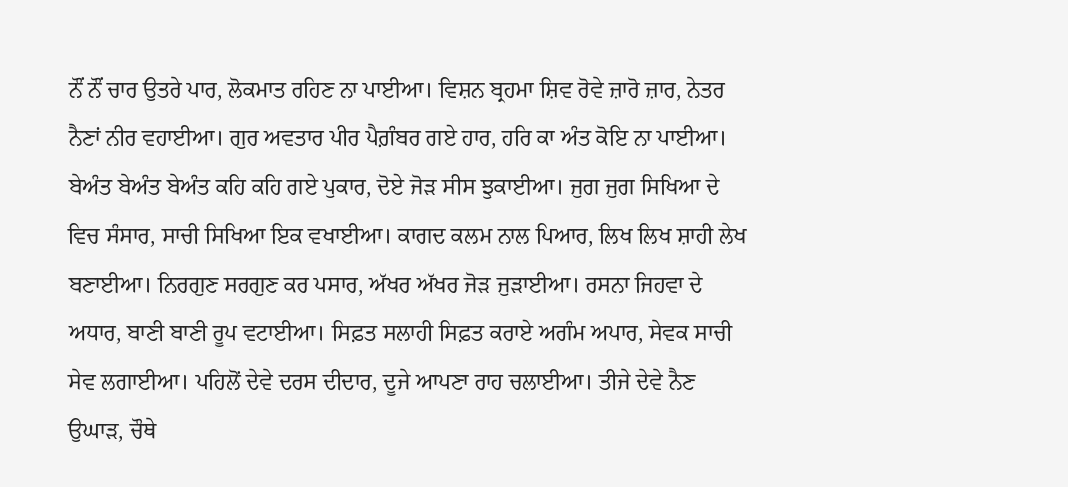ਨੌਂ ਨੌਂ ਚਾਰ ਉਤਰੇ ਪਾਰ, ਲੋਕਮਾਤ ਰਹਿਣ ਨਾ ਪਾਈਆ। ਵਿਸ਼ਨ ਬ੍ਰਹਮਾ ਸ਼ਿਵ ਰੋਵੇ ਜ਼ਾਰੋ ਜ਼ਾਰ, ਨੇਤਰ ਨੈਣਾਂ ਨੀਰ ਵਹਾਈਆ। ਗੁਰ ਅਵਤਾਰ ਪੀਰ ਪੈਗ਼ੰਬਰ ਗਏ ਹਾਰ, ਹਰਿ ਕਾ ਅੰਤ ਕੋਇ ਨਾ ਪਾਈਆ। ਬੇਅੰਤ ਬੇਅੰਤ ਬੇਅੰਤ ਕਹਿ ਕਹਿ ਗਏ ਪੁਕਾਰ, ਦੋਏ ਜੋੜ ਸੀਸ ਝੁਕਾਈਆ। ਜੁਗ ਜੁਗ ਸਿਖਿਆ ਦੇ ਵਿਚ ਸੰਸਾਰ, ਸਾਚੀ ਸਿਖਿਆ ਇਕ ਵਖਾਈਆ। ਕਾਗਦ ਕਲਮ ਨਾਲ ਪਿਆਰ, ਲਿਖ ਲਿਖ ਸ਼ਾਹੀ ਲੇਖ ਬਣਾਈਆ। ਨਿਰਗੁਣ ਸਰਗੁਣ ਕਰ ਪਸਾਰ, ਅੱਖਰ ਅੱਖਰ ਜੋੜ ਜੁੜਾਈਆ। ਰਸਨਾ ਜਿਹਵਾ ਦੇ ਅਧਾਰ, ਬਾਣੀ ਬਾਣੀ ਰੂਪ ਵਟਾਈਆ। ਸਿਫ਼ਤ ਸਲਾਹੀ ਸਿਫ਼ਤ ਕਰਾਏ ਅਗੰਮ ਅਪਾਰ, ਸੇਵਕ ਸਾਚੀ ਸੇਵ ਲਗਾਈਆ। ਪਹਿਲੋਂ ਦੇਵੇ ਦਰਸ ਦੀਦਾਰ, ਦੂਜੇ ਆਪਣਾ ਰਾਹ ਚਲਾਈਆ। ਤੀਜੇ ਦੇਵੇ ਨੈਣ ਉਘਾੜ, ਚੌਥੇ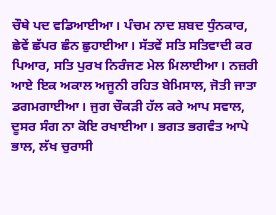ਚੌਥੇ ਪਦ ਵਡਿਆਈਆ। ਪੰਚਮ ਨਾਦ ਸ਼ਬਦ ਧੁੰਨਕਾਰ, ਛੇਵੇਂ ਛੱਪਰ ਛੰਨ ਛੁਹਾਈਆ। ਸੱਤਵੇਂ ਸਤਿ ਸਤਿਵਾਦੀ ਕਰ ਪਿਆਰ, ਸਤਿ ਪੁਰਖ ਨਿਰੰਜਣ ਮੇਲ ਮਿਲਾਈਆ। ਨਜ਼ਰੀ ਆਏ ਇਕ ਅਕਾਲ ਅਜੂਨੀ ਰਹਿਤ ਬੇਮਿਸਾਲ, ਜੋਤੀ ਜਾਤਾ ਡਗਮਗਾਈਆ। ਜੁਗ ਚੌਕੜੀ ਹੱਲ ਕਰੇ ਆਪ ਸਵਾਲ, ਦੂਸਰ ਸੰਗ ਨਾ ਕੋਇ ਰਖਾਈਆ। ਭਗਤ ਭਗਵੰਤ ਆਪੇ ਭਾਲ, ਲੱਖ ਚੁਰਾਸੀ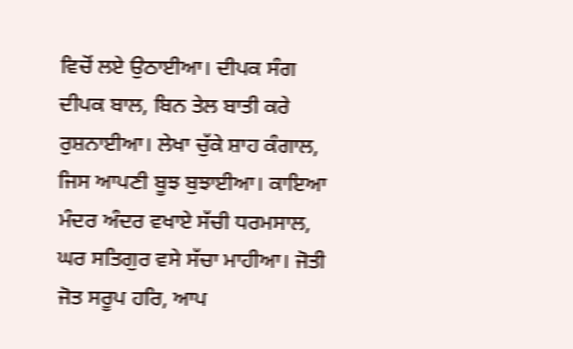ਵਿਚੋਂ ਲਏ ਉਠਾਈਆ। ਦੀਪਕ ਸੰਗ ਦੀਪਕ ਬਾਲ, ਬਿਨ ਤੇਲ ਬਾਤੀ ਕਰੇ ਰੁਸ਼ਨਾਈਆ। ਲੇਖਾ ਚੁੱਕੇ ਸ਼ਾਹ ਕੰਗਾਲ, ਜਿਸ ਆਪਣੀ ਬੂਝ ਬੁਝਾਈਆ। ਕਾਇਆ ਮੰਦਰ ਅੰਦਰ ਵਖਾਏ ਸੱਚੀ ਧਰਮਸਾਲ, ਘਰ ਸਤਿਗੁਰ ਵਸੇ ਸੱਚਾ ਮਾਹੀਆ। ਜੋਤੀ ਜੋਤ ਸਰੂਪ ਹਰਿ, ਆਪ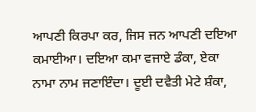ਆਪਣੀ ਕਿਰਪਾ ਕਰ, ਜਿਸ ਜਨ ਆਪਣੀ ਦਇਆ ਕਮਾਈਆ। ਦਇਆ ਕਮਾ ਵਜਾਏ ਡੰਕਾ, ਏਕਾ ਨਾਮਾ ਨਾਮ ਜਣਾਇੰਦਾ। ਦੂਈ ਦਵੈਤੀ ਮੇਟੇ ਸ਼ੰਕਾ,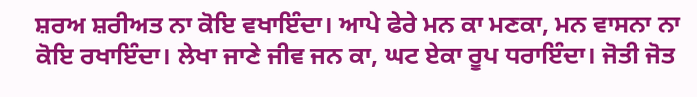ਸ਼ਰਅ ਸ਼ਰੀਅਤ ਨਾ ਕੋਇ ਵਖਾਇੰਦਾ। ਆਪੇ ਫੇਰੇ ਮਨ ਕਾ ਮਣਕਾ, ਮਨ ਵਾਸਨਾ ਨਾ ਕੋਇ ਰਖਾਇੰਦਾ। ਲੇਖਾ ਜਾਣੇ ਜੀਵ ਜਨ ਕਾ, ਘਟ ਏਕਾ ਰੂਪ ਧਰਾਇੰਦਾ। ਜੋਤੀ ਜੋਤ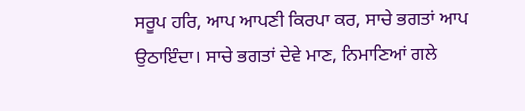ਸਰੂਪ ਹਰਿ, ਆਪ ਆਪਣੀ ਕਿਰਪਾ ਕਰ, ਸਾਚੇ ਭਗਤਾਂ ਆਪ ਉਠਾਇੰਦਾ। ਸਾਚੇ ਭਗਤਾਂ ਦੇਵੇ ਮਾਣ, ਨਿਮਾਣਿਆਂ ਗਲੇ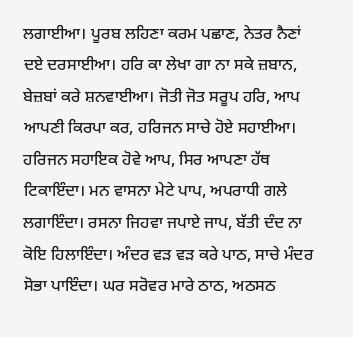ਲਗਾਈਆ। ਪੂਰਬ ਲਹਿਣਾ ਕਰਮ ਪਛਾਣ, ਨੇਤਰ ਨੈਣਾਂ ਦਏ ਦਰਸਾਈਆ। ਹਰਿ ਕਾ ਲੇਖਾ ਗਾ ਨਾ ਸਕੇ ਜ਼ਬਾਨ, ਬੇਜ਼ਬਾਂ ਕਰੇ ਸ਼ਨਵਾਈਆ। ਜੋਤੀ ਜੋਤ ਸਰੂਪ ਹਰਿ, ਆਪ ਆਪਣੀ ਕਿਰਪਾ ਕਰ, ਹਰਿਜਨ ਸਾਚੇ ਹੋਏ ਸਹਾਈਆ। ਹਰਿਜਨ ਸਹਾਇਕ ਹੋਵੇ ਆਪ, ਸਿਰ ਆਪਣਾ ਹੱਥ ਟਿਕਾਇੰਦਾ। ਮਨ ਵਾਸਨਾ ਮੇਟੇ ਪਾਪ, ਅਪਰਾਧੀ ਗਲੇ ਲਗਾਇੰਦਾ। ਰਸਨਾ ਜਿਹਵਾ ਜਪਾਏ ਜਾਪ, ਬੱਤੀ ਦੰਦ ਨਾ ਕੋਇ ਹਿਲਾਇੰਦਾ। ਅੰਦਰ ਵੜ ਵੜ ਕਰੇ ਪਾਠ, ਸਾਚੇ ਮੰਦਰ ਸੋਭਾ ਪਾਇੰਦਾ। ਘਰ ਸਰੋਵਰ ਮਾਰੇ ਠਾਠ, ਅਠਸਠ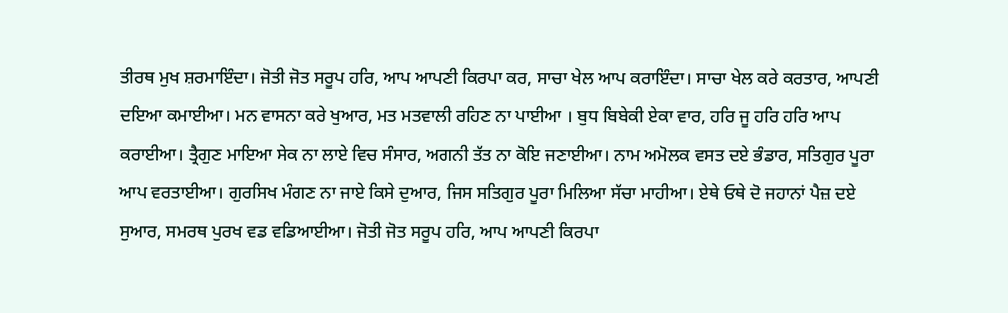ਤੀਰਥ ਮੁਖ ਸ਼ਰਮਾਇੰਦਾ। ਜੋਤੀ ਜੋਤ ਸਰੂਪ ਹਰਿ, ਆਪ ਆਪਣੀ ਕਿਰਪਾ ਕਰ, ਸਾਚਾ ਖੇਲ ਆਪ ਕਰਾਇੰਦਾ। ਸਾਚਾ ਖੇਲ ਕਰੇ ਕਰਤਾਰ, ਆਪਣੀ ਦਇਆ ਕਮਾਈਆ। ਮਨ ਵਾਸਨਾ ਕਰੇ ਖੁਆਰ, ਮਤ ਮਤਵਾਲੀ ਰਹਿਣ ਨਾ ਪਾਈਆ । ਬੁਧ ਬਿਬੇਕੀ ਏਕਾ ਵਾਰ, ਹਰਿ ਜੂ ਹਰਿ ਹਰਿ ਆਪ ਕਰਾਈਆ। ਤ੍ਰੈਗੁਣ ਮਾਇਆ ਸੇਕ ਨਾ ਲਾਏ ਵਿਚ ਸੰਸਾਰ, ਅਗਨੀ ਤੱਤ ਨਾ ਕੋਇ ਜਣਾਈਆ। ਨਾਮ ਅਮੋਲਕ ਵਸਤ ਦਏ ਭੰਡਾਰ, ਸਤਿਗੁਰ ਪੂਰਾ ਆਪ ਵਰਤਾਈਆ। ਗੁਰਸਿਖ ਮੰਗਣ ਨਾ ਜਾਏ ਕਿਸੇ ਦੁਆਰ, ਜਿਸ ਸਤਿਗੁਰ ਪੂਰਾ ਮਿਲਿਆ ਸੱਚਾ ਮਾਹੀਆ। ਏਥੇ ਓਥੇ ਦੋ ਜਹਾਨਾਂ ਪੈਜ਼ ਦਏ ਸੁਆਰ, ਸਮਰਥ ਪੁਰਖ ਵਡ ਵਡਿਆਈਆ। ਜੋਤੀ ਜੋਤ ਸਰੂਪ ਹਰਿ, ਆਪ ਆਪਣੀ ਕਿਰਪਾ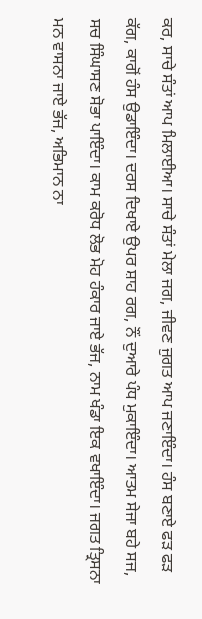ਕਰ, ਸਾਚੇ ਸੰਤਾਂ ਆਪ ਮਿਲਾਈਆ। ਸਾਚੇ ਸੰਤਾਂ ਮੇਲਾ ਜਗ, ਜੀਵਣ ਜੁਗਤ ਆਪ ਜਣਾਇੰਦਾ। ਹੰਸ ਬਣਾਏ ਫੜ ਫੜ ਕੱਗ, ਕਾਗੋਂ ਹੰਸ ਉਡਾਇੰਦਾ। ਦਰਸ ਦਿਖਾਏ ਉਪਰ ਸ਼ਾਹ ਰਗ, ਨੌਂ ਦੁਆਰੇ ਪੰਧ ਮੁਕਾਇੰਦਾ। ਆਤਮ ਸੇਜਾ ਬਹੇ ਸਜ, ਸਚ ਸਿੰਘਾਸਣ ਸੋਭਾ ਪਾਇੰਦਾ। ਕਾਮ ਕਰੋਧ ਲੋਭ ਮੋਹ ਹੰਕਾਰ ਜਾਏ ਭੱਜ, ਨਾਮ ਖੰਡਾ ਇਕ ਵਖਾਇੰਦਾ। ਜਗਤ ਤ੍ਰਿਸਨਾ ਮਨ ਵਾਸਨਾ ਜਾਏ ਭੱਜ, ਅਭਿਮਾਨ ਨਾ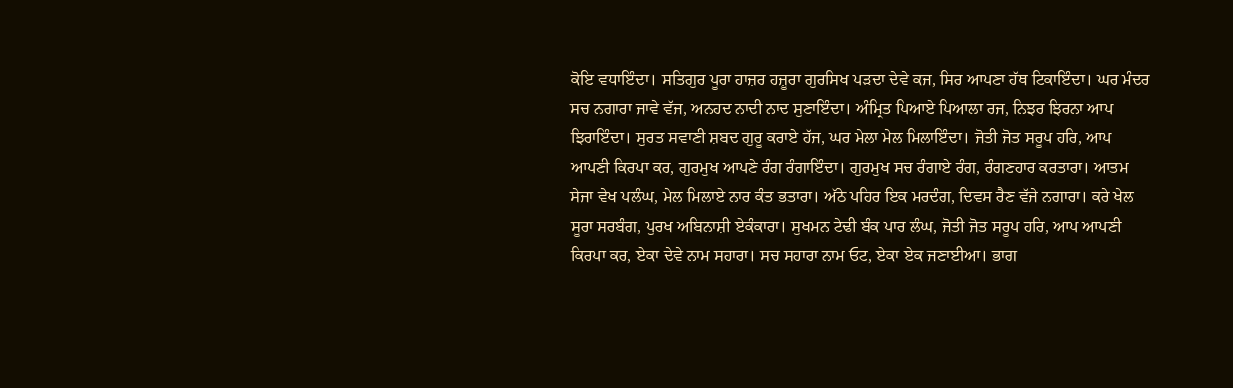ਕੋਇ ਵਧਾਇੰਦਾ। ਸਤਿਗੁਰ ਪੂਰਾ ਹਾਜ਼ਰ ਹਜ਼ੂਰਾ ਗੁਰਸਿਖ ਪੜਦਾ ਦੇਵੇ ਕਜ, ਸਿਰ ਆਪਣਾ ਹੱਥ ਟਿਕਾਇੰਦਾ। ਘਰ ਮੰਦਰ ਸਚ ਨਗਾਰਾ ਜਾਵੇ ਵੱਜ, ਅਨਹਦ ਨਾਦੀ ਨਾਦ ਸੁਣਾਇੰਦਾ। ਅੰਮ੍ਰਿਤ ਪਿਆਏ ਪਿਆਲਾ ਰਜ, ਨਿਝਰ ਝਿਰਨਾ ਆਪ ਝਿਰਾਇੰਦਾ। ਸੁਰਤ ਸਵਾਣੀ ਸ਼ਬਦ ਗੁਰੂ ਕਰਾਏ ਹੱਜ, ਘਰ ਮੇਲਾ ਮੇਲ ਮਿਲਾਇੰਦਾ। ਜੋਤੀ ਜੋਤ ਸਰੂਪ ਹਰਿ, ਆਪ ਆਪਣੀ ਕਿਰਪਾ ਕਰ, ਗੁਰਮੁਖ ਆਪਣੇ ਰੰਗ ਰੰਗਾਇੰਦਾ। ਗੁਰਮੁਖ ਸਚ ਰੰਗਾਏ ਰੰਗ, ਰੰਗਣਹਾਰ ਕਰਤਾਰਾ। ਆਤਮ ਸੇਜਾ ਵੇਖ ਪਲੰਘ, ਮੇਲ ਮਿਲਾਏ ਨਾਰ ਕੰਤ ਭਤਾਰਾ। ਅੱਠੇ ਪਹਿਰ ਇਕ ਮਰਦੰਗ, ਦਿਵਸ ਰੈਣ ਵੱਜੇ ਨਗਾਰਾ। ਕਰੇ ਖੇਲ ਸੂਰਾ ਸਰਬੰਗ, ਪੁਰਖ ਅਬਿਨਾਸ਼ੀ ਏਕੰਕਾਰਾ। ਸੁਖਮਨ ਟੇਢੀ ਬੰਕ ਪਾਰ ਲੰਘ, ਜੋਤੀ ਜੋਤ ਸਰੂਪ ਹਰਿ, ਆਪ ਆਪਣੀ ਕਿਰਪਾ ਕਰ, ਏਕਾ ਦੇਵੇ ਨਾਮ ਸਹਾਰਾ। ਸਚ ਸਹਾਰਾ ਨਾਮ ਓਟ, ਏਕਾ ਏਕ ਜਣਾਈਆ। ਭਾਗ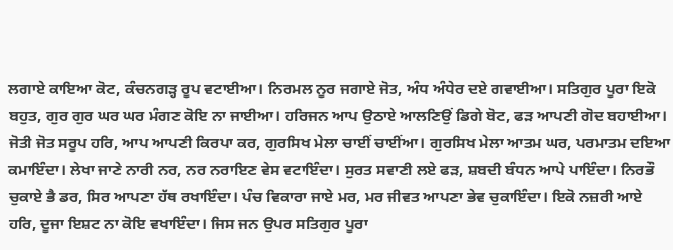ਲਗਾਏ ਕਾਇਆ ਕੋਟ, ਕੰਚਨਗੜ੍ਹ ਰੂਪ ਵਟਾਈਆ। ਨਿਰਮਲ ਨੂਰ ਜਗਾਏ ਜੋਤ, ਅੰਧ ਅੰਧੇਰ ਦਏ ਗਵਾਈਆ। ਸਤਿਗੁਰ ਪੂਰਾ ਇਕੋ ਬਹੁਤ, ਗੁਰ ਗੁਰ ਘਰ ਘਰ ਮੰਗਣ ਕੋਇ ਨਾ ਜਾਈਆ। ਹਰਿਜਨ ਆਪ ਉਠਾਏ ਆਲਣਿਉਂ ਡਿਗੇ ਬੋਟ, ਫੜ ਆਪਣੀ ਗੋਦ ਬਹਾਈਆ। ਜੋਤੀ ਜੋਤ ਸਰੂਪ ਹਰਿ, ਆਪ ਆਪਣੀ ਕਿਰਪਾ ਕਰ, ਗੁਰਸਿਖ ਮੇਲਾ ਚਾਈਂ ਚਾਈਂਆ। ਗੁਰਸਿਖ ਮੇਲਾ ਆਤਮ ਘਰ, ਪਰਮਾਤਮ ਦਇਆ ਕਮਾਇੰਦਾ। ਲੇਖਾ ਜਾਣੇ ਨਾਰੀ ਨਰ, ਨਰ ਨਰਾਇਣ ਵੇਸ ਵਟਾਇੰਦਾ। ਸੁਰਤ ਸਵਾਣੀ ਲਏ ਫੜ, ਸ਼ਬਦੀ ਬੰਧਨ ਆਪੇ ਪਾਇੰਦਾ। ਨਿਰਭੌ ਚੁਕਾਏ ਭੈ ਡਰ, ਸਿਰ ਆਪਣਾ ਹੱਥ ਰਖਾਇੰਦਾ। ਪੰਚ ਵਿਕਾਰਾ ਜਾਏ ਮਰ, ਮਰ ਜੀਵਤ ਆਪਣਾ ਭੇਵ ਚੁਕਾਇੰਦਾ। ਇਕੋ ਨਜ਼ਰੀ ਆਏ ਹਰਿ, ਦੂਜਾ ਇਸ਼ਟ ਨਾ ਕੋਇ ਵਖਾਇੰਦਾ। ਜਿਸ ਜਨ ਉਪਰ ਸਤਿਗੁਰ ਪੂਰਾ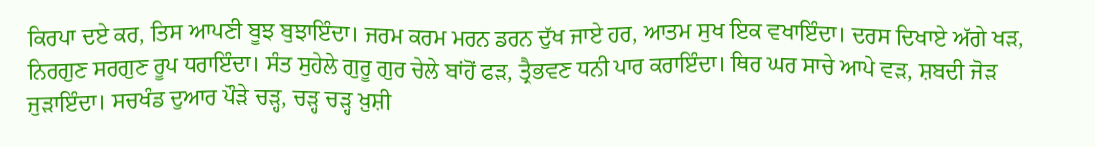ਕਿਰਪਾ ਦਏ ਕਰ, ਤਿਸ ਆਪਣੀ ਬੂਝ ਬੁਝਾਇੰਦਾ। ਜਰਮ ਕਰਮ ਮਰਨ ਡਰਨ ਦੁੱਖ ਜਾਏ ਹਰ, ਆਤਮ ਸੁਖ ਇਕ ਵਖਾਇੰਦਾ। ਦਰਸ ਦਿਖਾਏ ਅੱਗੇ ਖੜ, ਨਿਰਗੁਣ ਸਰਗੁਣ ਰੂਪ ਧਰਾਇੰਦਾ। ਸੰਤ ਸੁਹੇਲੇ ਗੁਰੂ ਗੁਰ ਚੇਲੇ ਬਾਂਹੋਂ ਫੜ, ਤ੍ਰੈਭਵਣ ਧਨੀ ਪਾਰ ਕਰਾਇੰਦਾ। ਥਿਰ ਘਰ ਸਾਚੇ ਆਪੇ ਵੜ, ਸ਼ਬਦੀ ਜੋੜ ਜੁੜਾਇੰਦਾ। ਸਚਖੰਡ ਦੁਆਰ ਪੌੜੇ ਚੜ੍ਹ, ਚੜ੍ਹ ਚੜ੍ਹ ਖ਼ੁਸ਼ੀ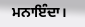ਮਨਾਇੰਦਾ।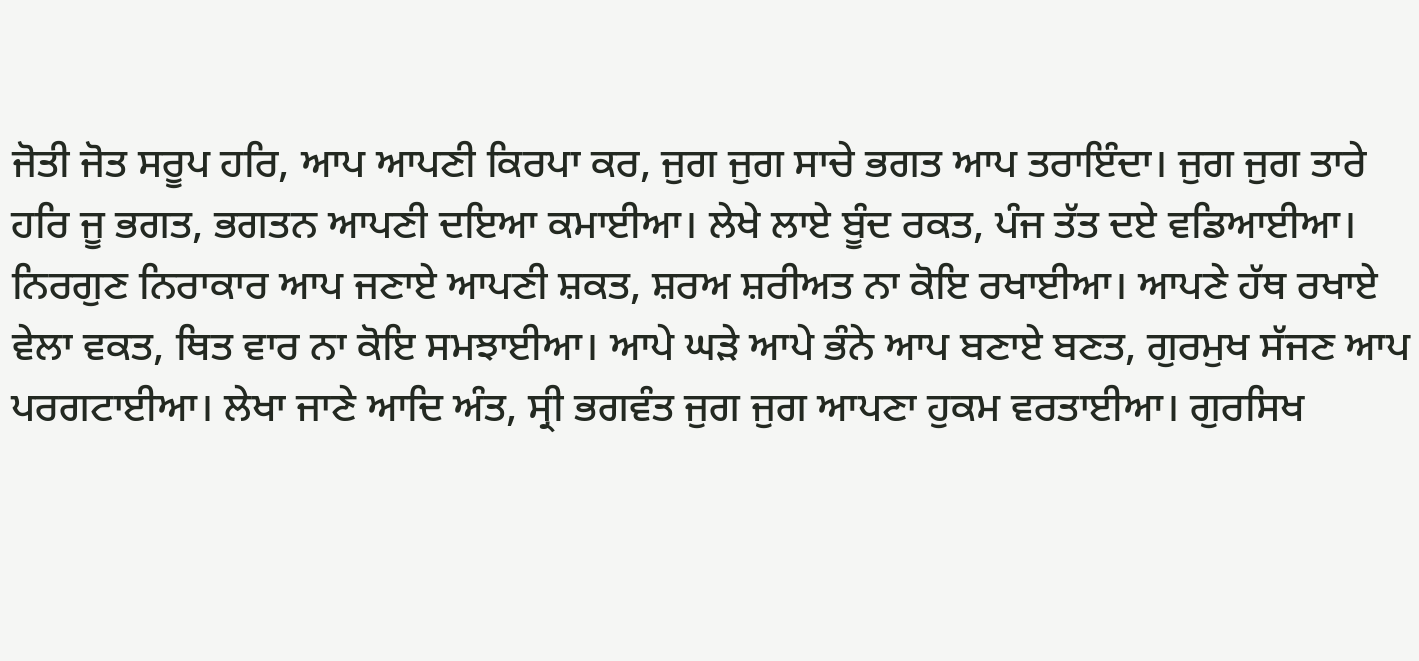ਜੋਤੀ ਜੋਤ ਸਰੂਪ ਹਰਿ, ਆਪ ਆਪਣੀ ਕਿਰਪਾ ਕਰ, ਜੁਗ ਜੁਗ ਸਾਚੇ ਭਗਤ ਆਪ ਤਰਾਇੰਦਾ। ਜੁਗ ਜੁਗ ਤਾਰੇ ਹਰਿ ਜੂ ਭਗਤ, ਭਗਤਨ ਆਪਣੀ ਦਇਆ ਕਮਾਈਆ। ਲੇਖੇ ਲਾਏ ਬੂੰਦ ਰਕਤ, ਪੰਜ ਤੱਤ ਦਏ ਵਡਿਆਈਆ। ਨਿਰਗੁਣ ਨਿਰਾਕਾਰ ਆਪ ਜਣਾਏ ਆਪਣੀ ਸ਼ਕਤ, ਸ਼ਰਅ ਸ਼ਰੀਅਤ ਨਾ ਕੋਇ ਰਖਾਈਆ। ਆਪਣੇ ਹੱਥ ਰਖਾਏ ਵੇਲਾ ਵਕਤ, ਥਿਤ ਵਾਰ ਨਾ ਕੋਇ ਸਮਝਾਈਆ। ਆਪੇ ਘੜੇ ਆਪੇ ਭੰਨੇ ਆਪ ਬਣਾਏ ਬਣਤ, ਗੁਰਮੁਖ ਸੱਜਣ ਆਪ ਪਰਗਟਾਈਆ। ਲੇਖਾ ਜਾਣੇ ਆਦਿ ਅੰਤ, ਸ੍ਰੀ ਭਗਵੰਤ ਜੁਗ ਜੁਗ ਆਪਣਾ ਹੁਕਮ ਵਰਤਾਈਆ। ਗੁਰਸਿਖ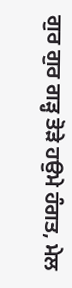ਗੁਰ ਗੁਰ ਗੜ੍ਹ ਤੋੜੇ ਹਉਮੇ ਹੰਗਤ, ਮੇਲ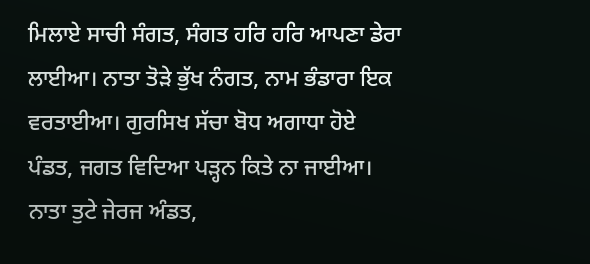ਮਿਲਾਏ ਸਾਚੀ ਸੰਗਤ, ਸੰਗਤ ਹਰਿ ਹਰਿ ਆਪਣਾ ਡੇਰਾ ਲਾਈਆ। ਨਾਤਾ ਤੋੜੇ ਭੁੱਖ ਨੰਗਤ, ਨਾਮ ਭੰਡਾਰਾ ਇਕ ਵਰਤਾਈਆ। ਗੁਰਸਿਖ ਸੱਚਾ ਬੋਧ ਅਗਾਧਾ ਹੋਏ ਪੰਡਤ, ਜਗਤ ਵਿਦਿਆ ਪੜ੍ਹਨ ਕਿਤੇ ਨਾ ਜਾਈਆ। ਨਾਤਾ ਤੁਟੇ ਜੇਰਜ ਅੰਡਤ,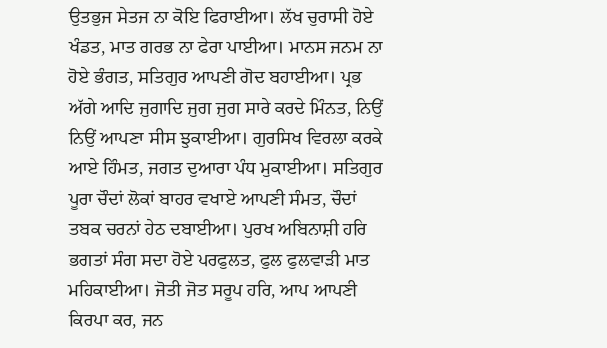ਉਤਭੁਜ ਸੇਤਜ ਨਾ ਕੋਇ ਫਿਰਾਈਆ। ਲੱਖ ਚੁਰਾਸੀ ਹੋਏ ਖੰਡਤ, ਮਾਤ ਗਰਭ ਨਾ ਫੇਰਾ ਪਾਈਆ। ਮਾਨਸ ਜਨਮ ਨਾ ਹੋਏ ਭੰਗਤ, ਸਤਿਗੁਰ ਆਪਣੀ ਗੋਦ ਬਹਾਈਆ। ਪ੍ਰਭ ਅੱਗੇ ਆਦਿ ਜੁਗਾਦਿ ਜੁਗ ਜੁਗ ਸਾਰੇ ਕਰਦੇ ਮਿੰਨਤ, ਨਿਉਂ ਨਿਉਂ ਆਪਣਾ ਸੀਸ ਝੁਕਾਈਆ। ਗੁਰਸਿਖ ਵਿਰਲਾ ਕਰਕੇ ਆਏ ਹਿੰਮਤ, ਜਗਤ ਦੁਆਰਾ ਪੰਧ ਮੁਕਾਈਆ। ਸਤਿਗੁਰ ਪੂਰਾ ਚੌਦਾਂ ਲੋਕਾਂ ਬਾਹਰ ਵਖਾਏ ਆਪਣੀ ਸੰਮਤ, ਚੌਦਾਂ ਤਬਕ ਚਰਨਾਂ ਹੇਠ ਦਬਾਈਆ। ਪੁਰਖ ਅਬਿਨਾਸ਼ੀ ਹਰਿ ਭਗਤਾਂ ਸੰਗ ਸਦਾ ਹੋਏ ਪਰਫੁਲਤ, ਫੁਲ ਫੁਲਵਾੜੀ ਮਾਤ ਮਹਿਕਾਈਆ। ਜੋਤੀ ਜੋਤ ਸਰੂਪ ਹਰਿ, ਆਪ ਆਪਣੀ ਕਿਰਪਾ ਕਰ, ਜਨ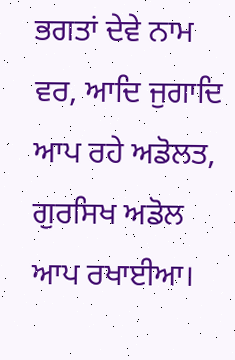ਭਗਤਾਂ ਦੇਵੇ ਨਾਮ ਵਰ, ਆਦਿ ਜੁਗਾਦਿ ਆਪ ਰਹੇ ਅਡੋਲਤ, ਗੁਰਸਿਖ ਅਡੋਲ ਆਪ ਰਖਾਈਆ।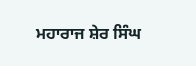ਮਹਾਰਾਜ ਸ਼ੇਰ ਸਿੰਘ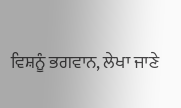ਵਿਸ਼ਨੂੰ ਭਗਵਾਨ, ਲੇਖਾ ਜਾਣੇ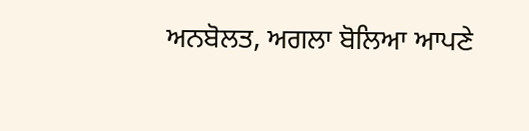ਅਨਬੋਲਤ, ਅਗਲਾ ਬੋਲਿਆ ਆਪਣੇ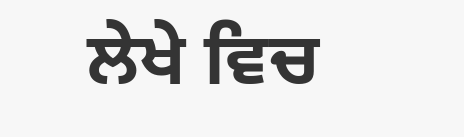ਲੇਖੇ ਵਿਚ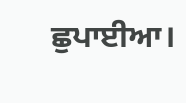ਛੁਪਾਈਆ।